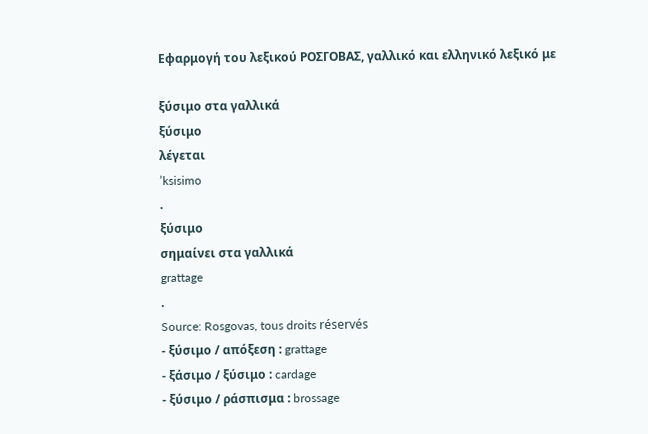Εφαρμογή του λεξικού ΡΟΣΓΟΒΑΣ, γαλλικό και ελληνικό λεξικό με

ξύσιμο στα γαλλικά
ξύσιμο
λέγεται
’ksisimo
.
ξύσιμο
σημαίνει στα γαλλικά
grattage
.
Source: Rosgovas, tous droits réservés
- ξύσιμο / απόξεση : grattage
- ξάσιμο / ξύσιμο : cardage
- ξύσιμο / ράσπισμα : brossage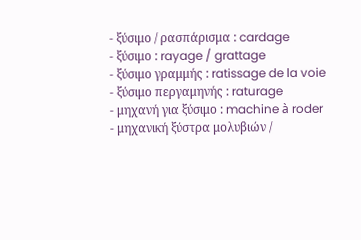- ξύσιμο / ρασπάρισμα : cardage
- ξύσιμο : rayage / grattage
- ξύσιμο γραμμής : ratissage de la voie
- ξύσιμο περγαμηνής : raturage
- μηχανή για ξύσιμο : machine à roder
- μηχανική ξύστρα μολυβιών /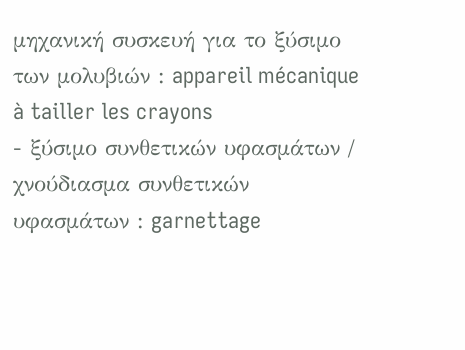μηχανική συσκευή για το ξύσιμο των μολυβιών : appareil mécanique à tailler les crayons
- ξύσιμο συνθετικών υφασμάτων / χνούδιασμα συνθετικών υφασμάτων : garnettage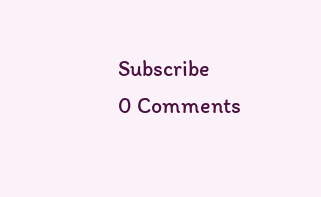Subscribe
0 Comments